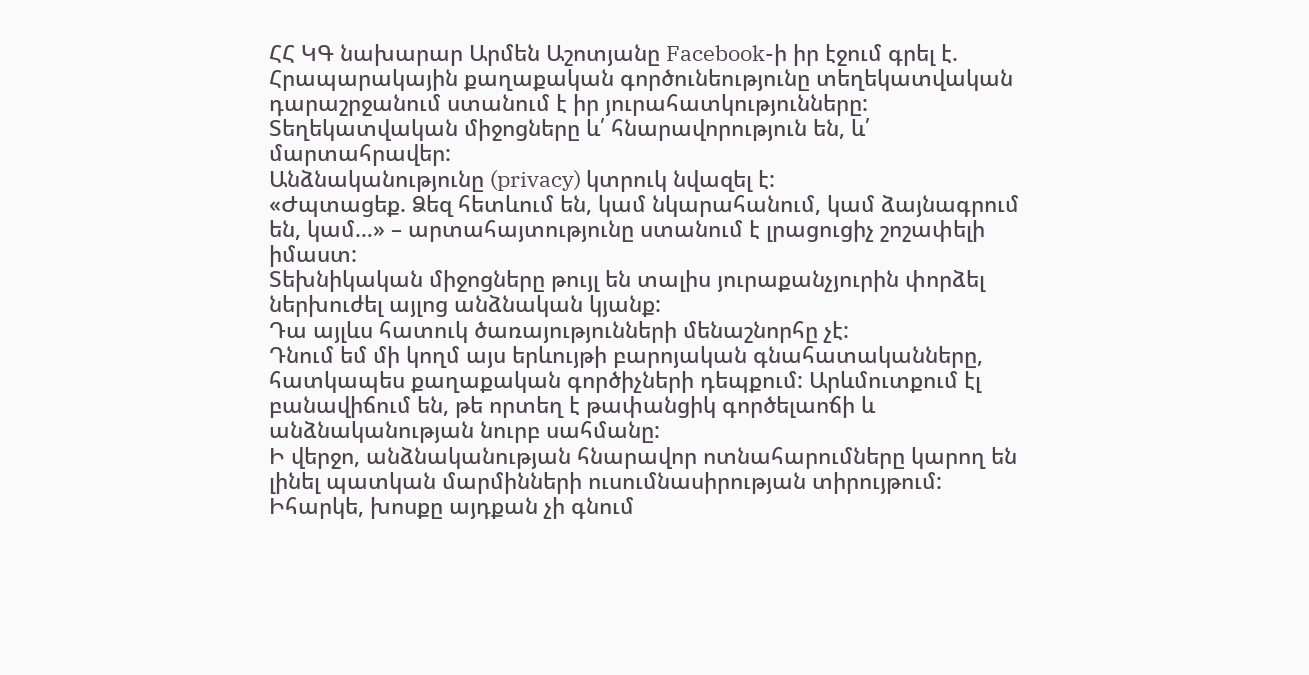ՀՀ ԿԳ նախարար Արմեն Աշոտյանը Facebook-ի իր էջում գրել է.
Հրապարակային քաղաքական գործունեությունը տեղեկատվական դարաշրջանում ստանում է իր յուրահատկությունները: Տեղեկատվական միջոցները և՛ հնարավորություն են, և՛ մարտահրավեր:
Անձնականությունը (privacy) կտրուկ նվազել է:
«Ժպտացեք. Ձեզ հետևում են, կամ նկարահանում, կամ ձայնագրում են, կամ…» – արտահայտությունը ստանում է լրացուցիչ շոշափելի իմաստ:
Տեխնիկական միջոցները թույլ են տալիս յուրաքանչյուրին փորձել ներխուժել այլոց անձնական կյանք:
Դա այլևս հատուկ ծառայությունների մենաշնորհը չէ:
Դնում եմ մի կողմ այս երևույթի բարոյական գնահատականները, հատկապես քաղաքական գործիչների դեպքում: Արևմուտքում էլ բանավիճում են, թե որտեղ է թափանցիկ գործելաոճի և անձնականության նուրբ սահմանը:
Ի վերջո, անձնականության հնարավոր ոտնահարումները կարող են լինել պատկան մարմինների ուսումնասիրության տիրույթում:
Իհարկե, խոսքը այդքան չի գնում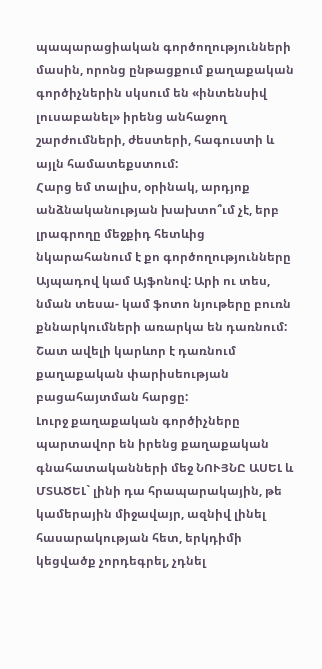պապարացիական գործողությունների մասին, որոնց ընթացքում քաղաքական գործիչներին սկսում են «ինտենսիվ լուսաբանել» իրենց անհաջող շարժումների, ժեստերի, հագուստի և այլն համատեքստում:
Հարց եմ տալիս, օրինակ, արդյոք անձնականության խախտո՞ւմ չէ, երբ լրագրողը մեջքիդ հետևից նկարահանում է քո գործողությունները Այպադով կամ Այֆոնով: Արի ու տես, նման տեսա- կամ ֆոտո նյութերը բուռն քննարկումների առարկա են դառնում:
Շատ ավելի կարևոր է դառնում քաղաքական փարիսեության բացահայտման հարցը:
Լուրջ քաղաքական գործիչները պարտավոր են իրենց քաղաքական գնահատականների մեջ ՆՈՒՅՆԸ ԱՍԵԼ և ՄՏԱԾԵԼ` լինի դա հրապարակային, թե կամերային միջավայր, ազնիվ լինել հասարակության հետ, երկդիմի կեցվածք չորդեգրել, չդնել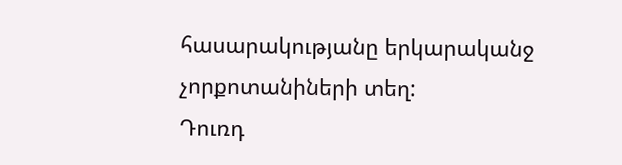հասարակությանը երկարականջ չորքոտանիների տեղ:
Դուռդ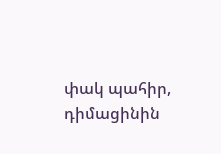փակ պահիր, դիմացինին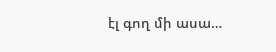էլ գող մի ասա…